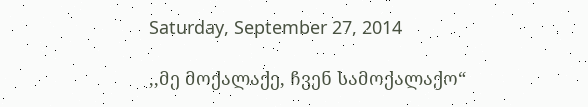Saturday, September 27, 2014

,,მე მოქალაქე, ჩვენ სამოქალაქო“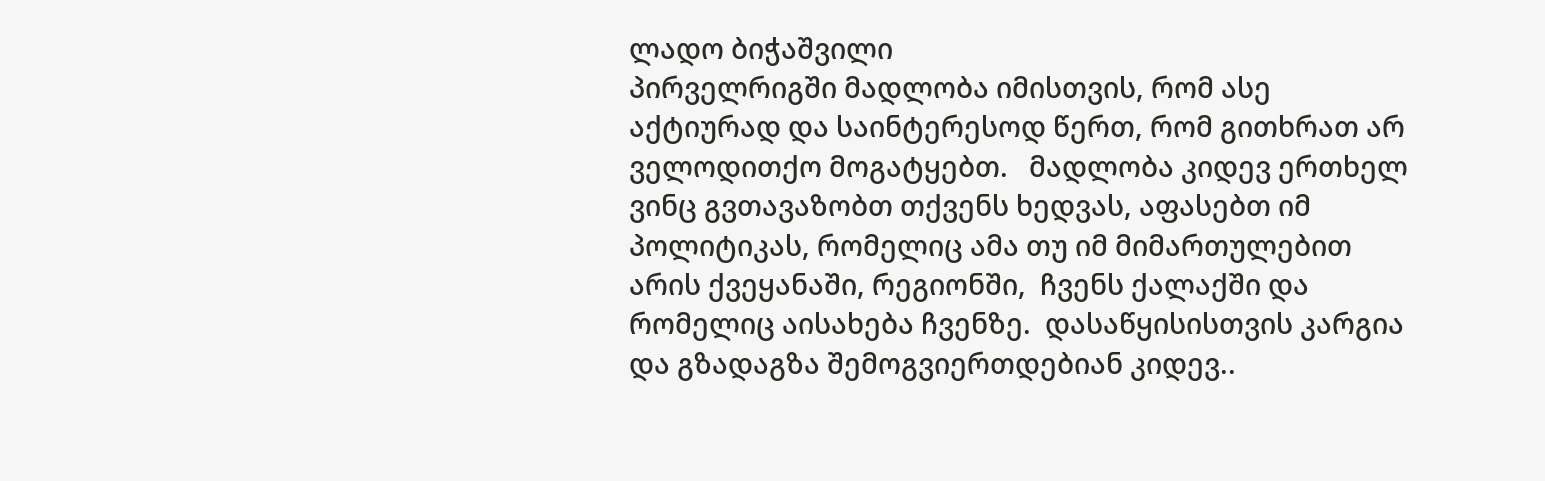ლადო ბიჭაშვილი
პირველრიგში მადლობა იმისთვის, რომ ასე აქტიურად და საინტერესოდ წერთ, რომ გითხრათ არ ველოდითქო მოგატყებთ.   მადლობა კიდევ ერთხელ ვინც გვთავაზობთ თქვენს ხედვას, აფასებთ იმ პოლიტიკას, რომელიც ამა თუ იმ მიმართულებით არის ქვეყანაში, რეგიონში,  ჩვენს ქალაქში და რომელიც აისახება ჩვენზე.  დასაწყისისთვის კარგია და გზადაგზა შემოგვიერთდებიან კიდევ..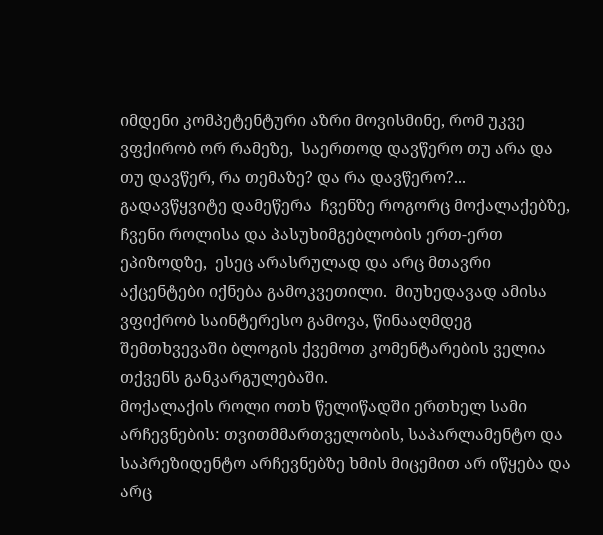იმდენი კომპეტენტური აზრი მოვისმინე, რომ უკვე ვფქირობ ორ რამეზე,  საერთოდ დავწერო თუ არა და თუ დავწერ, რა თემაზე? და რა დავწერო?...  გადავწყვიტე დამეწერა  ჩვენზე როგორც მოქალაქებზე, ჩვენი როლისა და პასუხიმგებლობის ერთ-ერთ ეპიზოდზე,  ესეც არასრულად და არც მთავრი აქცენტები იქნება გამოკვეთილი.  მიუხედავად ამისა ვფიქრობ საინტერესო გამოვა, წინააღმდეგ შემთხვევაში ბლოგის ქვემოთ კომენტარების ველია თქვენს განკარგულებაში.
მოქალაქის როლი ოთხ წელიწადში ერთხელ სამი არჩევნების: თვითმმართველობის, საპარლამენტო და საპრეზიდენტო არჩევნებზე ხმის მიცემით არ იწყება და არც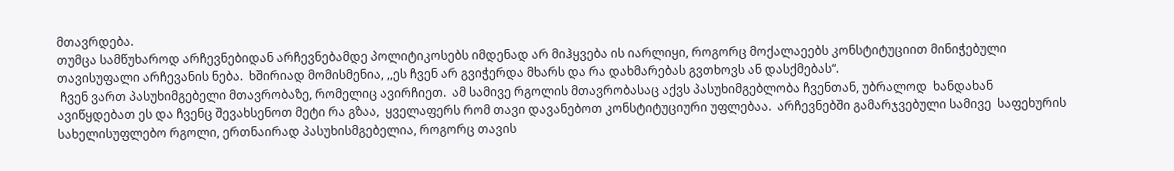მთავრდება.
თუმცა სამწუხაროდ არჩევნებიდან არჩევნებამდე პოლიტიკოსებს იმდენად არ მიჰყვება ის იარლიყი, როგორც მოქალაეებს კონსტიტუციით მინიჭებული თავისუფალი არჩევანის ნება.  ხშირიად მომისმენია, ,,ეს ჩვენ არ გვიჭერდა მხარს და რა დახმარებას გვთხოვს ან დასქმებას“.
 ჩვენ ვართ პასუხიმგებელი მთავრობაზე, რომელიც ავირჩიეთ.  ამ სამივე რგოლის მთავრობასაც აქვს პასუხიმგებლობა ჩვენთან, უბრალოდ  ხანდახან ავიწყდებათ ეს და ჩვენც შევახსენოთ მეტი რა გზაა,  ყველაფერს რომ თავი დავანებოთ კონსტიტუციური უფლებაა.  არჩევნებში გამარჯვებული სამივე  საფეხურის სახელისუფლებო რგოლი, ერთნაირად პასუხისმგებელია, როგორც თავის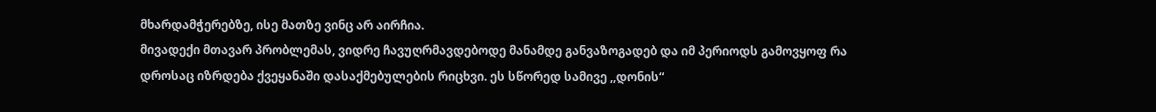მხარდამჭერებზე, ისე მათზე ვინც არ აირჩია.
მივადექი მთავარ პრობლემას, ვიდრე ჩავუღრმავდებოდე მანამდე განვაზოგადებ და იმ პერიოდს გამოვყოფ რა დროსაც იზრდება ქვეყანაში დასაქმებულების რიცხვი. ეს სწორედ სამივე ,,დონის“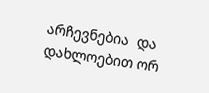არჩევნებია  და დახლოებით ორ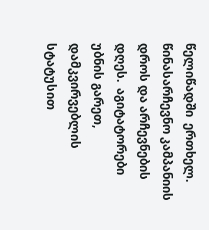წელიწადში  ერთხელ.  წინასარჩევნო კამპანიის დროს და არჩევნების დღეს.  აგიტატორები უბნის გარეთ,  დამკვირვებლის სტატუსით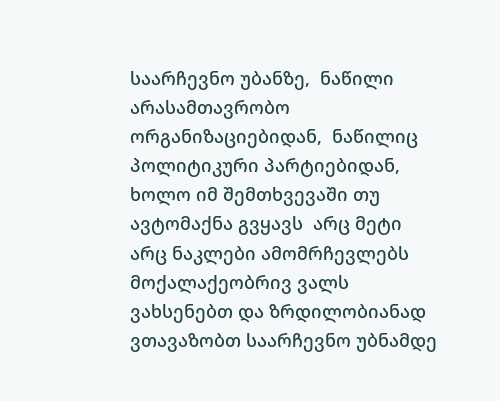საარჩევნო უბანზე,  ნაწილი არასამთავრობო ორგანიზაციებიდან,  ნაწილიც პოლიტიკური პარტიებიდან, ხოლო იმ შემთხვევაში თუ ავტომაქნა გვყავს  არც მეტი არც ნაკლები ამომრჩევლებს   მოქალაქეობრივ ვალს ვახსენებთ და ზრდილობიანად ვთავაზობთ საარჩევნო უბნამდე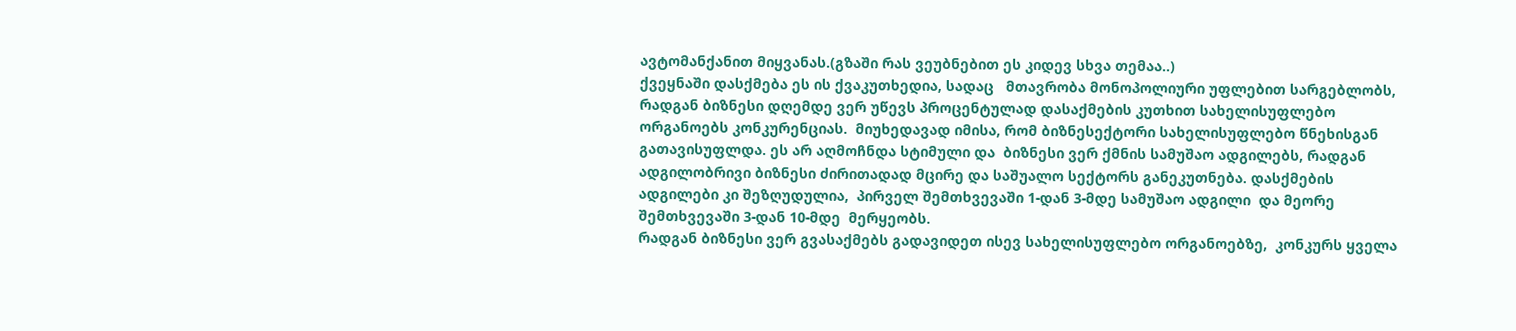ავტომანქანით მიყვანას.(გზაში რას ვეუბნებით ეს კიდევ სხვა თემაა..)
ქვეყნაში დასქმება ეს ის ქვაკუთხედია, სადაც   მთავრობა მონოპოლიური უფლებით სარგებლობს, რადგან ბიზნესი დღემდე ვერ უწევს პროცენტულად დასაქმების კუთხით სახელისუფლებო ორგანოებს კონკურენციას.  მიუხედავად იმისა, რომ ბიზნესექტორი სახელისუფლებო წნეხისგან გათავისუფლდა. ეს არ აღმოჩნდა სტიმული და  ბიზნესი ვერ ქმნის სამუშაო ადგილებს, რადგან ადგილობრივი ბიზნესი ძირითადად მცირე და საშუალო სექტორს განეკუთნება. დასქმების ადგილები კი შეზღუდულია,  პირველ შემთხვევაში 1-დან 3-მდე სამუშაო ადგილი  და მეორე შემთხვევაში 3-დან 10-მდე  მერყეობს.
რადგან ბიზნესი ვერ გვასაქმებს გადავიდეთ ისევ სახელისუფლებო ორგანოებზე,  კონკურს ყველა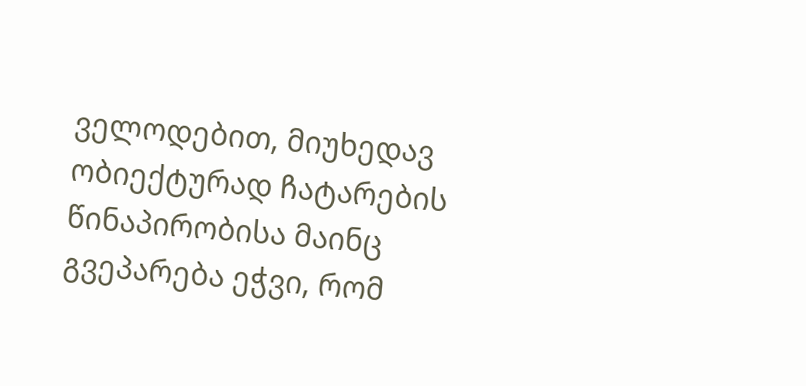ველოდებით, მიუხედავ ობიექტურად ჩატარების წინაპირობისა მაინც გვეპარება ეჭვი, რომ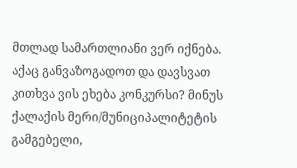მთლად სამართლიანი ვერ იქნება. აქაც განვაზოგადოთ და დავსვათ კითხვა ვის ეხება კონკურსი? მინუს ქალაქის მერი/მუნიციპალიტეტის გამგებელი,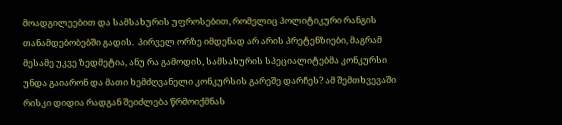მოადგილეებით და სამსახურის უფროსებით, რომელიც პოლიტიკური რანგის თანამდებობებში გადის.  პირველ ორზე იმდენად არ არის პრეტენზიები, მაგრამ მესამე უკვე ზედმეტია, ანუ რა გამოდის, სამსახურის სპეციალიტებმა კონკურსი უნდა გაიარონ და მათი ხემძღვანელი კონკურსის გარეშე დარჩეს? ამ შემთხვევაში რისკი დიდია რადგან შეიძლება წრმოიქმნას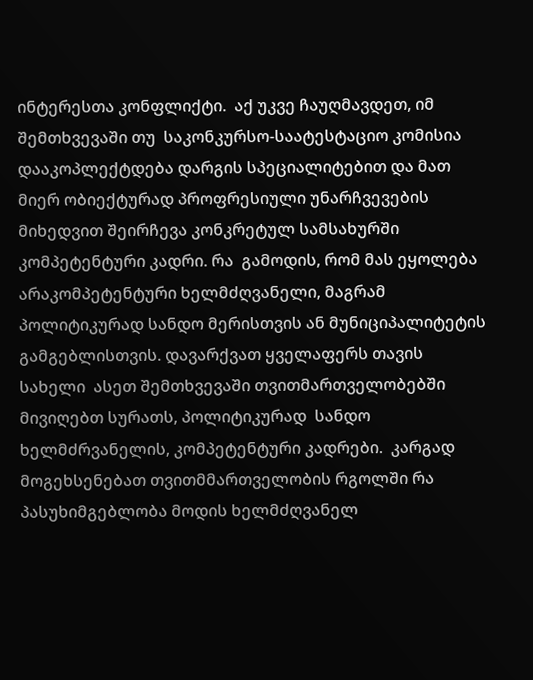ინტერესთა კონფლიქტი.  აქ უკვე ჩაუღმავდეთ, იმ შემთხვევაში თუ  საკონკურსო-საატესტაციო კომისია დააკოპლექტდება დარგის სპეციალიტებით და მათ მიერ ობიექტურად პროფრესიული უნარჩვევების მიხედვით შეირჩევა კონკრეტულ სამსახურში კომპეტენტური კადრი. რა  გამოდის, რომ მას ეყოლება არაკომპეტენტური ხელმძღვანელი, მაგრამ პოლიტიკურად სანდო მერისთვის ან მუნიციპალიტეტის გამგებლისთვის. დავარქვათ ყველაფერს თავის სახელი  ასეთ შემთხვევაში თვითმართველობებში მივიღებთ სურათს, პოლიტიკურად  სანდო ხელმძრვანელის, კომპეტენტური კადრები.  კარგად მოგეხსენებათ თვითმმართველობის რგოლში რა პასუხიმგებლობა მოდის ხელმძღვანელ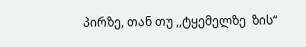პირზე, თან თუ ,,ტყემელზე  ზის“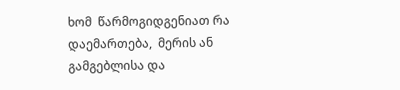ხომ  წარმოგიდგენიათ რა დაემართება,  მერის ან გამგებლისა და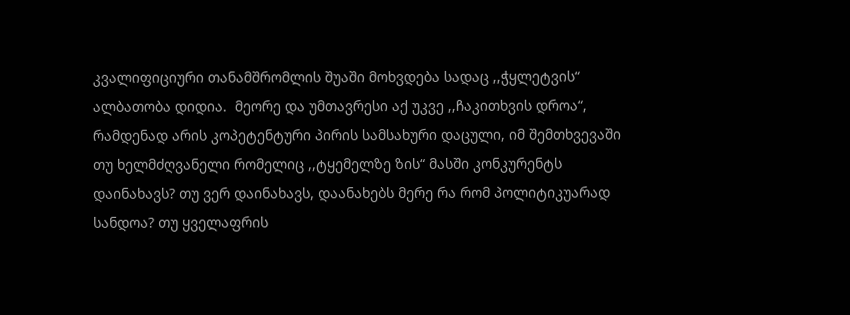კვალიფიციური თანამშრომლის შუაში მოხვდება სადაც ,,ჭყლეტვის“ ალბათობა დიდია.  მეორე და უმთავრესი აქ უკვე ,,ჩაკითხვის დროა“, რამდენად არის კოპეტენტური პირის სამსახური დაცული, იმ შემთხვევაში თუ ხელმძღვანელი რომელიც ,,ტყემელზე ზის“ მასში კონკურენტს დაინახავს? თუ ვერ დაინახავს, დაანახებს მერე რა რომ პოლიტიკუარად სანდოა? თუ ყველაფრის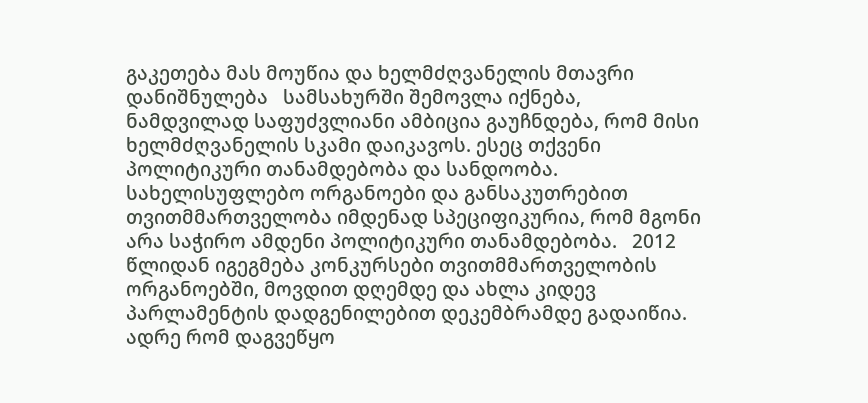გაკეთება მას მოუწია და ხელმძღვანელის მთავრი დანიშნულება   სამსახურში შემოვლა იქნება,  ნამდვილად საფუძვლიანი ამბიცია გაუჩნდება, რომ მისი ხელმძღვანელის სკამი დაიკავოს. ესეც თქვენი პოლიტიკური თანამდებობა და სანდოობა. სახელისუფლებო ორგანოები და განსაკუთრებით თვითმმართველობა იმდენად სპეციფიკურია, რომ მგონი არა საჭირო ამდენი პოლიტიკური თანამდებობა.   2012 წლიდან იგეგმება კონკურსები თვითმმართველობის ორგანოებში, მოვდით დღემდე და ახლა კიდევ პარლამენტის დადგენილებით დეკემბრამდე გადაიწია.  ადრე რომ დაგვეწყო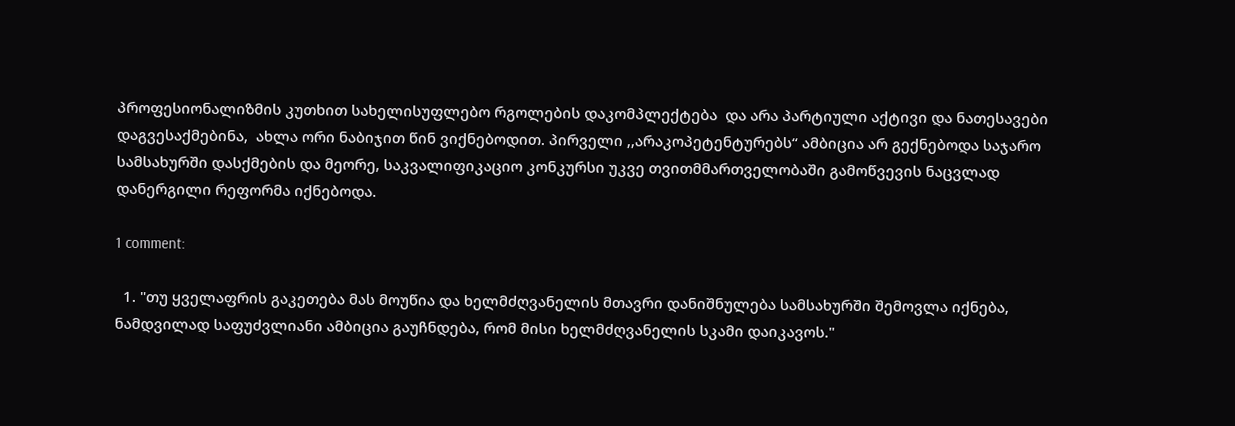პროფესიონალიზმის კუთხით სახელისუფლებო რგოლების დაკომპლექტება  და არა პარტიული აქტივი და ნათესავები დაგვესაქმებინა,  ახლა ორი ნაბიჯით წინ ვიქნებოდით. პირველი ,,არაკოპეტენტურებს“ ამბიცია არ გექნებოდა საჯარო სამსახურში დასქმების და მეორე, საკვალიფიკაციო კონკურსი უკვე თვითმმართველობაში გამოწვევის ნაცვლად დანერგილი რეფორმა იქნებოდა.

1 comment:

  1. "თუ ყველაფრის გაკეთება მას მოუწია და ხელმძღვანელის მთავრი დანიშნულება სამსახურში შემოვლა იქნება, ნამდვილად საფუძვლიანი ამბიცია გაუჩნდება, რომ მისი ხელმძღვანელის სკამი დაიკავოს."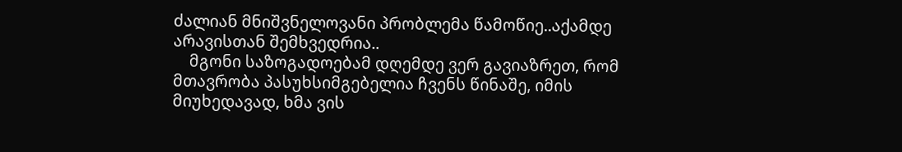ძალიან მნიშვნელოვანი პრობლემა წამოწიე..აქამდე არავისთან შემხვედრია..
    მგონი საზოგადოებამ დღემდე ვერ გავიაზრეთ, რომ მთავრობა პასუხსიმგებელია ჩვენს წინაშე, იმის მიუხედავად, ხმა ვის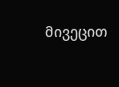მივეცით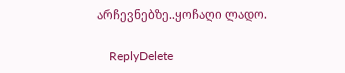არჩევნებზე..ყოჩაღი ლადო.

    ReplyDelete